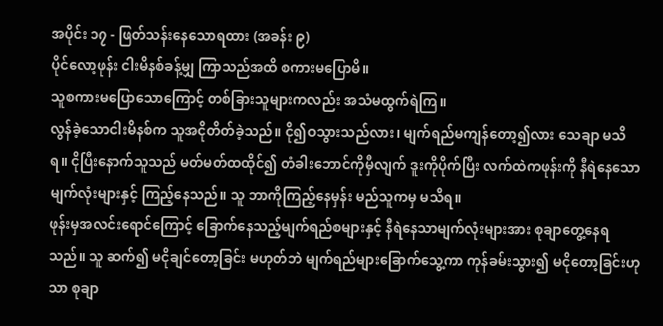အပိုင်း ၁၇ - ဖြတ်သန်းနေသောရထား (အခန်း ၉)
ပိုင်လော့ဖုန်း ငါးမိနစ်ခန့်မျှ ကြာသည်အထိ စကားမပြောမိ။
သူစကားမပြောသောကြောင့် တစ်ခြားသူများကလည်း အသံမထွက်ရဲကြ။
လွန်ခဲ့သောငါးမိနစ်က သူအငိုတိတ်ခဲ့သည်။ ငို၍ဝသွားသည်လား၊ မျက်ရည်မကျန်တော့၍လား သေချာ မသိရ။ ငိုပြီးနောက်သူသည် မတ်မတ်ထထိုင်၍ တံခါးဘောင်ကိုမှီလျက် ဒူးကိုပိုက်ပြီး လက်ထဲကဖုန်းကို နီရဲနေသော မျက်လုံးများနှင့် ကြည့်နေသည်။ သူ ဘာကိုကြည့်နေမှန်း မည်သူကမှ မသိရ။
ဖုန်းမှအလင်းရောင်ကြောင့် ခြောက်နေသည့်မျက်ရည်စများနှင့် နီရဲနေသာမျက်လုံးများအား စုချာတွေ့နေရသည်။ သူ ဆက်၍ မငိုချင်တော့ခြင်း မဟုတ်ဘဲ မျက်ရည်များခြောက်သွေ့ကာ ကုန်ခမ်းသွား၍ မငိုတော့ခြင်းဟုသာ စုချာ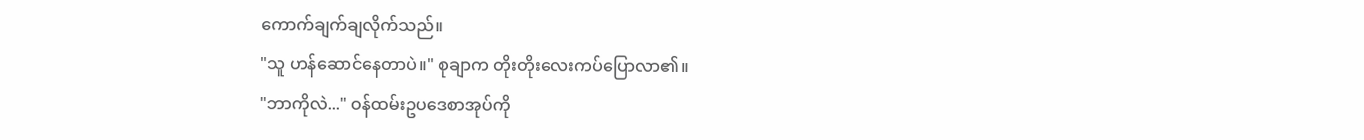ကောက်ချက်ချလိုက်သည်။
"သူ ဟန်ဆောင်နေတာပဲ။" စုချာက တိုးတိုးလေးကပ်ပြောလာ၏။
"ဘာကိုလဲ..." ဝန်ထမ်းဥပဒေစာအုပ်ကို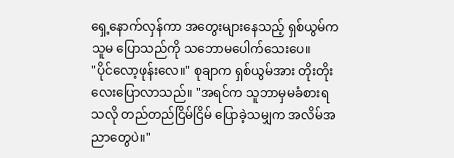ရှေ့နောက်လှန်ကာ အတွေးများနေသည့် ရှစ်ယွမ်က သူမ ပြောသည်ကို သဘောမပေါက်သေးပေ။
"ပိုင်လော့ဖုန်းလေ။" စုချာက ရှစ်ယွမ်အား တိုးတိုးလေးပြောလာသည်။ "အရင်က သူဘာမှမခံစားရသလို တည်တည်ငြိမ်ငြိမ် ပြောခဲ့သမျှက အလိမ်အညာတွေပဲ။"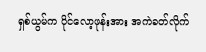ရှစ်ယွမ်က ပိုင်လော့ဖုန်းအား အကဲခတ်လိုက်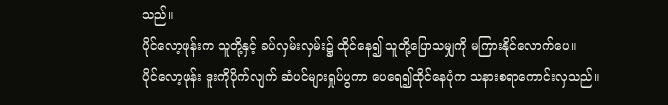သည်။
ပိုင်လော့ဖုန်းက သူတို့နှင့် ခပ်လှမ်းလှမ်း၌ ထိုင်နေ၍ သူတို့ပြောသမျှကို မကြားနိုင်လောက်ပေ။
ပိုင်လော့ဖုန်း ဒူးကိုပိုက်လျက် ဆံပင်များရှုပ်ပွကာ ပေရေ၍ထိုင်နေပုံက သနားစရာကောင်းလှသည်။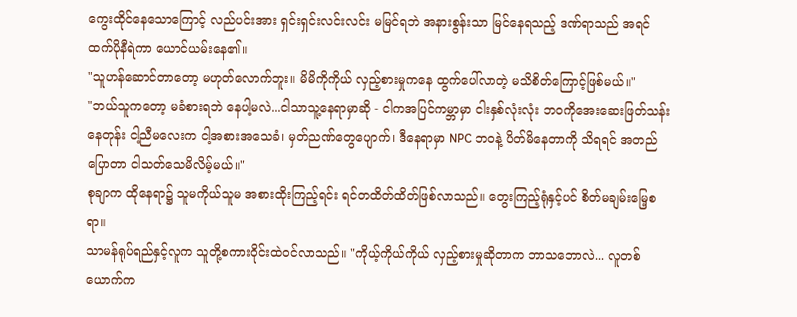ကွေးထိုင်နေသောကြောင့် လည်ပင်းအား ရှင်းရှင်းလင်းလင်း မမြင်ရဘဲ အနားစွန်းသာ မြင်နေရသည့် ဒဏ်ရာသည် အရင်ထက်ပိုနီရဲကာ ယောင်ယမ်းနေ၏။
"သူဟန်ဆောင်တာတော့ မဟုတ်လောက်ဘူး။ မိမိကိုကိုယ် လှည့်စားမှုကနေ ထွက်ပေါ်လာတဲ့ မသိစိတ်ကြောင့်ဖြစ်မယ်။"
"ဘယ်သူကတော့ မခံစားရဘဲ နေပါ့မလဲ...ငါသာသူ့နေရာမှာဆို - ငါကအပြင်ကမ္ဘာမှာ ငါးနှစ်လုံးလုံး ဘဝကိုအေးဆေးဖြတ်သန်းနေတုန်း ငါ့ညီမလေးက ငါ့အစားအသေခံ၊ မှတ်ညဏ်တွေပျောက်၊ ဒီနေရာမှာ NPC ဘဝနဲ့ ပိတ်မိနေတာကို သိရရင် အတည်ပြောတာ ငါသတ်သေမိလိမ့်မယ်။"
စုချာက ထိုနေရာ၌ သူမကိုယ်သူမ အစားထိုးကြည့်ရင်း ရင်တထိတ်ထိတ်ဖြစ်လာသည်။ တွေးကြည့်ရုံနှင့်ပင် စိတ်မချမ်းမြေ့စရာ။
သာမန်ရုပ်ရည်နှင့်လူက သူတို့စကားဝိုင်းထဲဝင်လာသည်။ "ကိုယ့်ကိုယ်ကိုယ် လှည့်စားမှုဆိုတာက ဘာသဘောလဲ... လူတစ်ယောက်က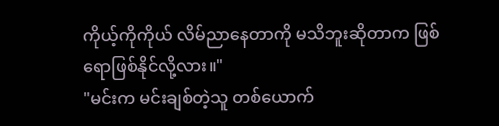ကိုယ့်ကိုကိုယ် လိမ်ညာနေတာကို မသိဘူးဆိုတာက ဖြစ်ရောဖြစ်နိုင်လို့လား။"
"မင်းက မင်းချစ်တဲ့သူ တစ်ယောက်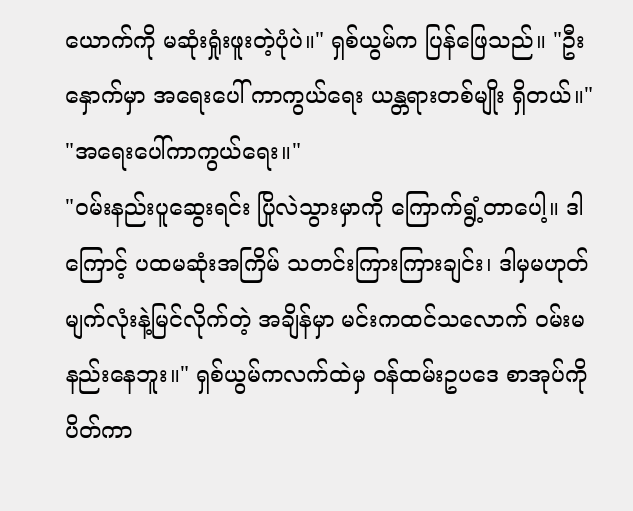ယောက်ကို မဆုံးရှုံးဖူးတဲ့ပုံပဲ။" ရှစ်ယွမ်က ပြန်ဖြေသည်။ "ဦးနှောက်မှာ အရေးပေါ် ကာကွယ်ရေး ယန္တရားတစ်မျိုး ရှိတယ်။"
"အရေးပေါ်ကာကွယ်ရေး။"
"ဝမ်းနည်းပူဆွေးရင်း ပြိုလဲသွားမှာကို ကြောက်ရွံ့တာပေါ့။ ဒါကြောင့် ပထမဆုံးအကြိမ် သတင်းကြားကြားချင်း၊ ဒါမှမဟုတ် မျက်လုံးနဲ့မြင်လိုက်တဲ့ အချိန်မှာ မင်းကထင်သလောက် ဝမ်းမနည်းနေဘူး။" ရှစ်ယွမ်ကလက်ထဲမှ ဝန်ထမ်းဥပဒေ စာအုပ်ကိုပိတ်ကာ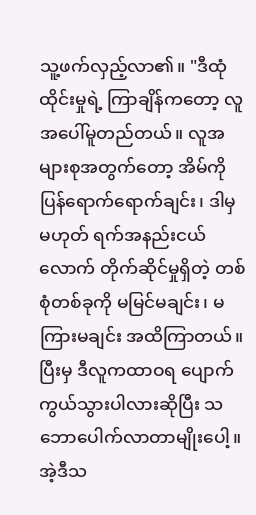သူ့ဖက်လှည့်လာ၏။ "ဒီထုံထိုင်းမှုရဲ့ ကြာချိန်ကတော့ လူအပေါ်မူတည်တယ်။ လူအများစုအတွက်တော့ အိမ်ကိုပြန်ရောက်ရောက်ချင်း၊ ဒါမှမဟုတ် ရက်အနည်းငယ်လောက် တိုက်ဆိုင်မှုရှိတဲ့ တစ်စုံတစ်ခုကို မမြင်မချင်း၊ မကြားမချင်း အထိကြာတယ်။ ပြီးမှ ဒီလူကထာဝရ ပျောက်ကွယ်သွားပါလားဆိုပြီး သဘောပေါက်လာတာမျိုးပေါ့။ အဲ့ဒီသ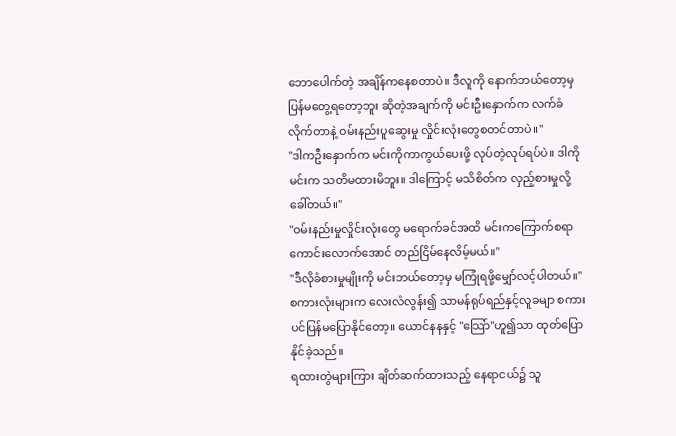ဘောပေါက်တဲ့ အချိန်ကနေစတာပဲ။ ဒီလူကို နောက်ဘယ်တော့မှ ပြန်မတွေ့ရတော့ဘူး ဆိုတဲ့အချက်ကို မင်းဦးနှောက်က လက်ခံလိုက်တာနဲ့ ဝမ်းနည်းပူဆွေးမှု လှိုင်းလုံးတွေစတင်တာပဲ။"
"ဒါကဦးနှောက်က မင်းကိုကာကွယ်ပေးဖို့ လုပ်တဲ့လုပ်ရပ်ပဲ။ ဒါကိုမင်းက သတိမထားမိဘူး။ ဒါကြောင့် မသိစိတ်က လှည့်စားမှုလို့ခေါ်တယ်။"
"ဝမ်းနည်းမှုလှိုင်းလုံးတွေ မရောက်ခင်အထိ မင်းကကြောက်စရာကောင်းလောက်အောင် တည်ငြိမ်နေလိမ့်မယ်။"
"ဒီလိုခံစားမှုမျိုးကို မင်းဘယ်တော့မှ မကြုံရဖို့မျှော်လင့်ပါတယ်။"
စကားလုံးများက လေးလံလွန်း၍ သာမန်ရုပ်ရည်နှင့်လူခမျာ စကားပင်ပြန်မပြောနိုင်တော့။ ယောင်နနနှင့် "သြော်"ဟူ၍သာ ထုတ်ပြောနိုင်ခဲ့သည်။
ရထားတွဲများကြား ချိတ်ဆက်ထားသည့် နေရာငယ်၌ သူ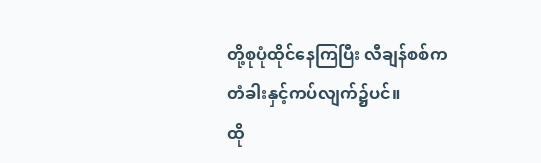တို့စုပုံထိုင်နေကြပြီး လီချန်စစ်က တံခါးနှင့်ကပ်လျက်၌ပင်။
ထို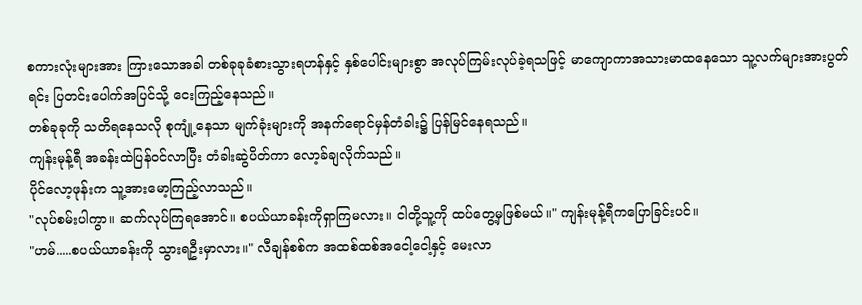စကားလုံးများအား ကြားသောအခါ တစ်ခုခုခံစားသွားရဟန်နှင့် နှစ်ပေါင်းများစွာ အလုပ်ကြမ်းလုပ်ခဲ့ရသဖြင့် မာကျောကာအသားမာထနေသော သူ့လက်များအားပွတ်ရင်း ပြတင်းပေါက်အပြင်သို့ ငေးကြည့်နေသည်။
တစ်ခုခုကို သတိရနေသလို စုကျုံ့နေသာ မျက်ခုံးများကို အနက်ရောင်မှန်တံခါး၌ ပြန်မြင်နေရသည်။
ကျန်းမုန့်ရီ အခန်းထဲပြန်ဝင်လာပြီး တံခါးဆွဲပိတ်ကာ လော့ခ်ချလိုက်သည်။
ပိုင်လော့ဖုန်းက သူ့အားမော့ကြည့်လာသည်။
"လုပ်စမ်းပါကွာ။ ဆက်လုပ်ကြရအောင်။ စပယ်ယာခန်းကိုရှာကြမလား။ ငါတို့သူ့ကို ထပ်တွေ့မှဖြစ်မယ်။" ကျန်းမုန့်ရီကပြောခြင်းပင်။
"ဟမ်.....စပယ်ယာခန်းကို သွားရဦးမှာလား။" လီချန်စစ်က အထစ်ထစ်အငေါ့ငေါ့နှင့် မေးလာ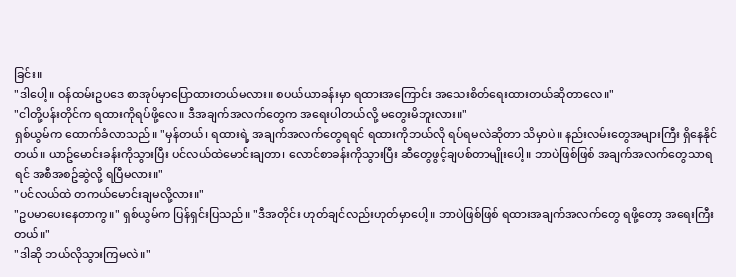ခြင်း။
"ဒါပေါ့။ ဝန်ထမ်းဥပဒေ စာအုပ်မှာပြောထားတယ်မလား။ စပယ်ယာခန်းမှာ ရထားအကြောင်း အသေးစိတ်ရေးထားတယ်ဆိုတာလေ။"
"ငါတို့ပန်းတိုင်က ရထားကိုရပ်ဖို့လေ။ ဒီအချက်အလက်တွေက အရေးပါတယ်လို့ မတွေးမိဘူးလား။"
ရှစ်ယွမ်က ထောက်ခံလာသည်။ "မှန်တယ်၊ ရထားရဲ့ အချက်အလက်တွေရရင် ရထားကိုဘယ်လို ရပ်ရမလဲဆိုတာ သိမှာပဲ။ နည်းလမ်းတွေအများကြီး ရှိနေနိုင်တယ်။ ယာဥ်မောင်းခန်းကိုသွားပြီး ပင်လယ်ထဲမောင်းချတာ၊ လောင်စာခန်းကိုသွားပြီး ဆီတွေဖွင့်ချပစ်တာမျိုးပေါ့။ ဘာပဲဖြစ်ဖြစ် အချက်အလက်တွေသာရရင် အစီအစဥ်ဆွဲလို့ ရပြီမလား။"
"ပင်လယ်ထဲ တကယ်မောင်းချမလို့လား။"
"ဥပမာပေးနေတာကွ။" ရှစ်ယွမ်က ပြန်ရှင်းပြသည်။ "ဒီအတိုင်း ဟုတ်ချင်လည်းဟုတ်မှာပေါ့။ ဘာပဲဖြစ်ဖြစ် ရထားအချက်အလက်တွေ ရဖို့တော့ အရေးကြီးတယ်။"
"ဒါဆို ဘယ်လိုသွားကြမလဲ။"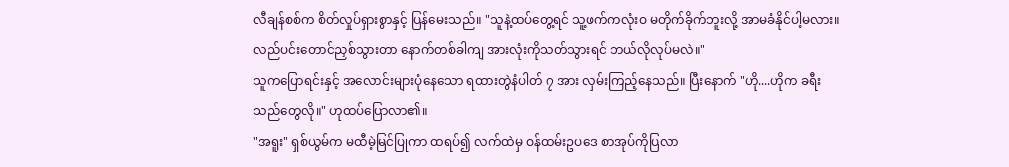လီချန်စစ်က စိတ်လှုပ်ရှားစွာနှင့် ပြန်မေးသည်။ "သူနဲ့ထပ်တွေ့ရင် သူ့ဖက်ကလုံးဝ မတိုက်ခိုက်ဘူးလို့ အာမခံနိုင်ပါ့မလား။ လည်ပင်းတောင်ညှစ်သွားတာ နောက်တစ်ခါကျ အားလုံးကိုသတ်သွားရင် ဘယ်လိုလုပ်မလဲ။"
သူကပြောရင်းနှင့် အလောင်းများပုံနေသော ရထားတွဲနံပါတ် ၇ အား လှမ်းကြည့်နေသည်။ ပြီးနောက် "ဟို....ဟိုက ခရီးသည်တွေလို။" ဟုထပ်ပြောလာ၏။
"အရူး" ရှစ်ယွမ်က မထီမဲ့မြင်ပြုကာ ထရပ်၍ လက်ထဲမှ ဝန်ထမ်းဥပဒေ စာအုပ်ကိုပြလာ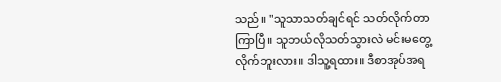သည်။ "သူသာသတ်ချင်ရင် သတ်လိုက်တာကြာပြီ။ သူဘယ်လိုသတ်သွားလဲ မင်းမတွေ့လိုက်ဘူးလား။ ဒါသူ့ရထား။ ဒီစာအုပ်အရ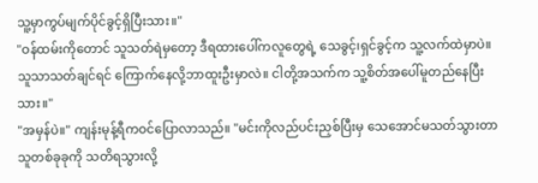သူ့မှာကွပ်မျက်ပိုင်ခွင့်ရှိပြီးသား။"
"ဝန်ထမ်းကိုတောင် သူသတ်ရဲမှတော့ ဒီရထားပေါ်ကလူတွေရဲ့ သေခွင့်၊ရှင်ခွင့်က သူ့လက်ထဲမှာပဲ။ သူသာသတ်ချင်ရင် ကြောက်နေလို့ဘာထူးဦးမှာလဲ။ ငါတို့အသက်က သူ့စိတ်အပေါ်မူတည်နေပြီးသား။"
"အမှန်ပဲ။" ကျန်းမုန့်ရီကဝင်ပြောလာသည်။ "မင်းကိုလည်ပင်းညှစ်ပြီးမှ သေအောင်မသတ်သွားတာ သူတစ်ခုခုကို သတိရသွားလို့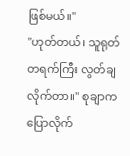ဖြစ်မယ်။"
"ဟုတ်တယ်၊ သူရုတ်တရက်ကြီး လွတ်ချလိုက်တာ။" စုချာက ပြောလိုက်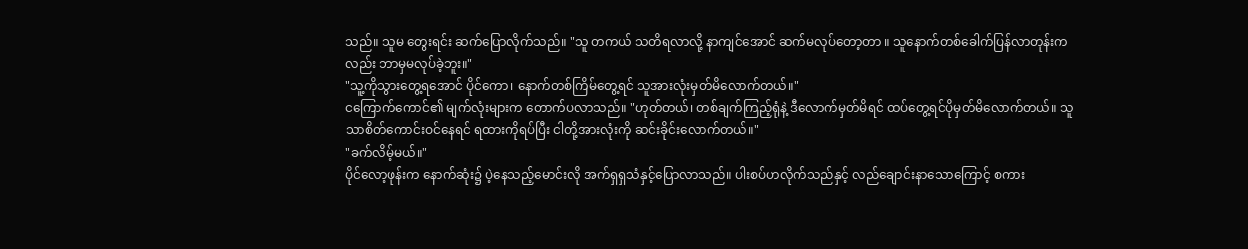သည်။ သူမ တွေးရင်း ဆက်ပြောလိုက်သည်။ "သူ တကယ် သတိရလာလို့ နာကျင်အောင် ဆက်မလုပ်တော့တာ ။ သူနောက်တစ်ခေါက်ပြန်လာတုန်းကလည်း ဘာမှမလုပ်ခဲ့ဘူး။"
"သူ့ကိုသွားတွေ့ရအောင် ပိုင်ကော၊ နောက်တစ်ကြိမ်တွေ့ရင် သူအားလုံးမှတ်မိလောက်တယ်။"
ငကြောက်ကောင်၏ မျက်လုံးများက တောက်ပလာသည်။ "ဟုတ်တယ်၊ တစ်ချက်ကြည့်ရုံနဲ့ ဒီလောက်မှတ်မိရင် ထပ်တွေ့ရင်ပိုမှတ်မိလောက်တယ်။ သူသာစိတ်ကောင်းဝင်နေရင် ရထားကိုရပ်ပြီး ငါတို့အားလုံးကို ဆင်းခိုင်းလောက်တယ်။"
"ခက်လိမ့်မယ်။"
ပိုင်လော့ဖုန်းက နောက်ဆုံး၌ ပဲ့နေသည့်မောင်းလို အက်ရှရှသံနှင့်ပြောလာသည်။ ပါးစပ်ဟလိုက်သည်နှင့် လည်ချောင်းနာသောကြောင့် စကား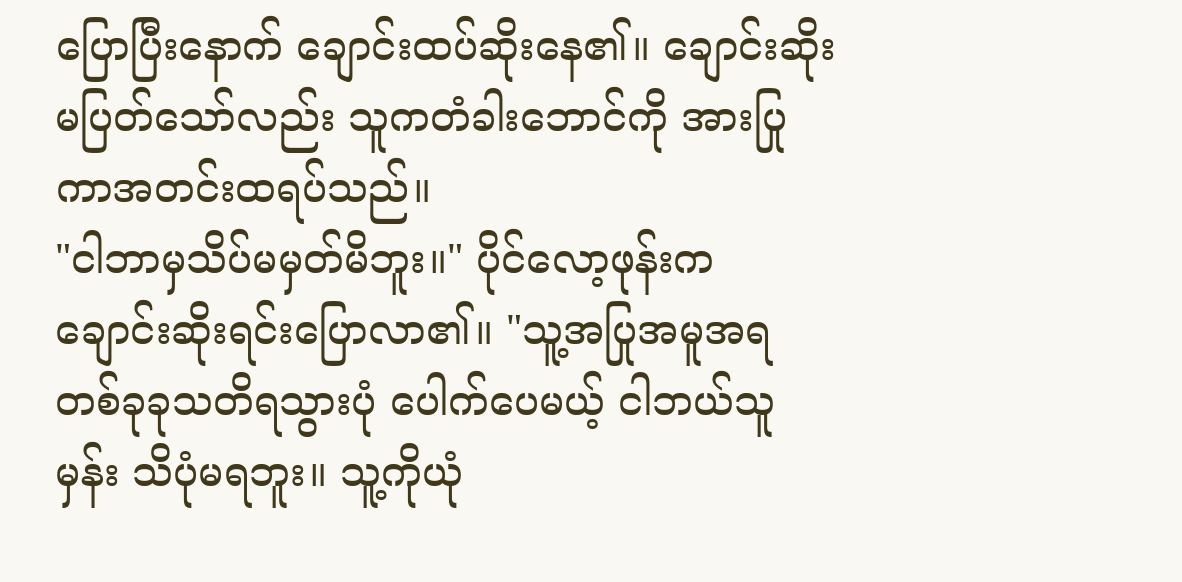ပြောပြီးနောက် ချောင်းထပ်ဆိုးနေ၏။ ချောင်းဆိုးမပြတ်သော်လည်း သူကတံခါးဘောင်ကို အားပြုကာအတင်းထရပ်သည်။
"ငါဘာမှသိပ်မမှတ်မိဘူး။" ပိုင်လော့ဖုန်းက ချောင်းဆိုးရင်းပြောလာ၏။ "သူ့အပြုအမူအရ တစ်ခုခုသတိရသွားပုံ ပေါက်ပေမယ့် ငါဘယ်သူမှန်း သိပုံမရဘူး။ သူ့ကိုယုံ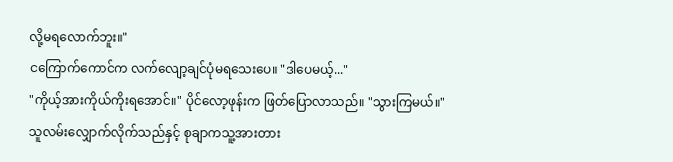လို့မရလောက်ဘူး။"
ငကြောက်ကောင်က လက်လျော့ချင်ပုံမရသေးပေ။ "ဒါပေမယ့်..."
"ကိုယ့်အားကိုယ်ကိုးရအောင်။" ပိုင်လော့ဖုန်းက ဖြတ်ပြောလာသည်။ "သွားကြမယ်။"
သူလမ်းလျှောက်လိုက်သည်နှင့် စုချာကသူ့အားတား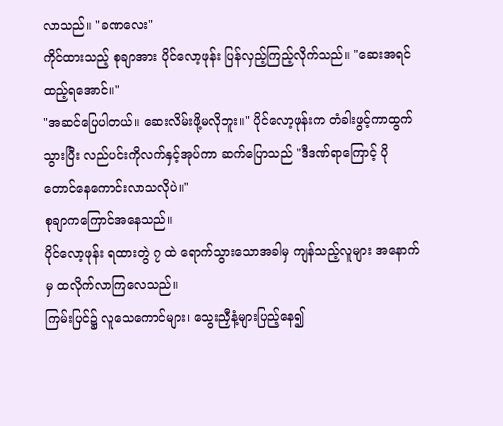လာသည်။ "ခဏလေး"
ကိုင်ထားသည့် စုချာအား ပိုင်လော့ဖုန်း ပြန်လှည့်ကြည့်လိုက်သည်။ "ဆေးအရင်ထည့်ရအောင်။"
"အဆင်ပြေပါတယ်။ ဆေးလိမ်းဖို့မလိုဘူး။" ပိုင်လော့ဖုန်းက တံခါးဖွင့်ကာထွက်သွားပြီး လည်ပင်းကိုလက်နှင့်အုပ်ကာ ဆက်ပြောသည် "ဒီဒဏ်ရာကြောင့် ပိုတောင်နေကောင်းလာသလိုပဲ။"
စုချာကကြောင်အနေသည်။
ပိုင်လော့ဖုန်း ရထားတွဲ ၇ ထဲ ရောက်သွားသောအခါမှ ကျန်သည့်လူများ အနောက်မှ ထလိုက်လာကြလေသည်။
ကြမ်းပြင်၌ လူသေကောင်များ၊ သွေးညှီနံ့များပြည့်နေ၍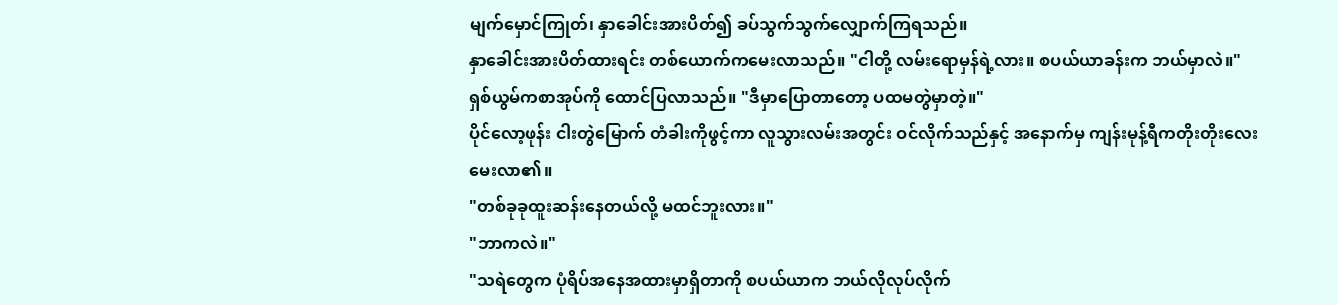မျက်မှောင်ကြုတ်၊ နှာခေါင်းအားပိတ်၍ ခပ်သွက်သွက်လျှောက်ကြရသည်။
နှာခေါင်းအားပိတ်ထားရင်း တစ်ယောက်ကမေးလာသည်။ "ငါတို့ လမ်းရောမှန်ရဲ့လား။ စပယ်ယာခန်းက ဘယ်မှာလဲ။"
ရှစ်ယွမ်ကစာအုပ်ကို ထောင်ပြလာသည်။ "ဒီမှာပြောတာတော့ ပထမတွဲမှာတဲ့။"
ပိုင်လော့ဖုန်း ငါးတွဲမြောက် တံခါးကိုဖွင့်ကာ လူသွားလမ်းအတွင်း ဝင်လိုက်သည်နှင့် အနောက်မှ ကျန်းမုန့်ရီကတိုးတိုးလေးမေးလာ၏။
"တစ်ခုခုထူးဆန်းနေတယ်လို့ မထင်ဘူးလား။"
"ဘာကလဲ။"
"သရဲတွေက ပုံရိပ်အနေအထားမှာရှိတာကို စပယ်ယာက ဘယ်လိုလုပ်လိုက်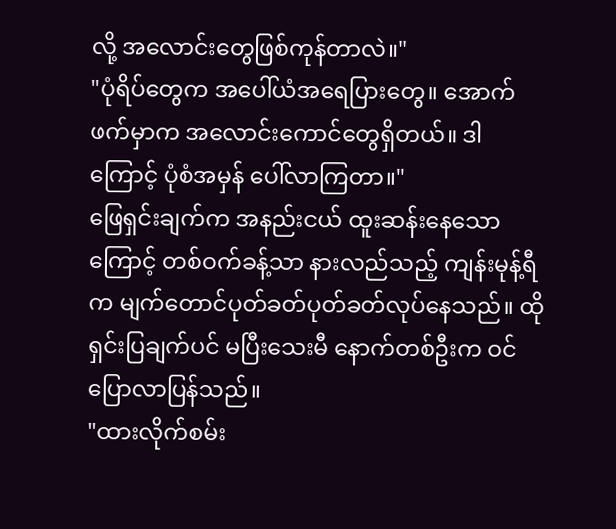လို့ အလောင်းတွေဖြစ်ကုန်တာလဲ။"
"ပုံရိပ်တွေက အပေါ်ယံအရေပြားတွေ။ အောက်ဖက်မှာက အလောင်းကောင်တွေရှိတယ်။ ဒါကြောင့် ပုံစံအမှန် ပေါ်လာကြတာ။"
ဖြေရှင်းချက်က အနည်းငယ် ထူးဆန်းနေသောကြောင့် တစ်ဝက်ခန့်သာ နားလည်သည့် ကျန်းမုန့်ရီက မျက်တောင်ပုတ်ခတ်ပုတ်ခတ်လုပ်နေသည်။ ထိုရှင်းပြချက်ပင် မပြီးသေးမီ နောက်တစ်ဦးက ဝင်ပြောလာပြန်သည်။
"ထားလိုက်စမ်း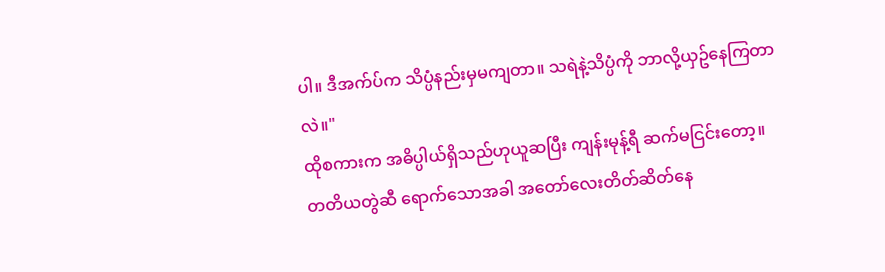ပါ။ ဒီအက်ပ်က သိပ္ပံနည်းမှမကျတာ။ သရဲနဲ့သိပ္ပံကို ဘာလို့ယှဥ်နေကြတာလဲ။"
ထိုစကားက အဓိပ္ပါယ်ရှိသည်ဟုယူဆပြီး ကျန်းမုန့်ရီ ဆက်မငြင်းတော့။
တတိယတွဲဆီ ရောက်သောအခါ အတော်လေးတိတ်ဆိတ်နေ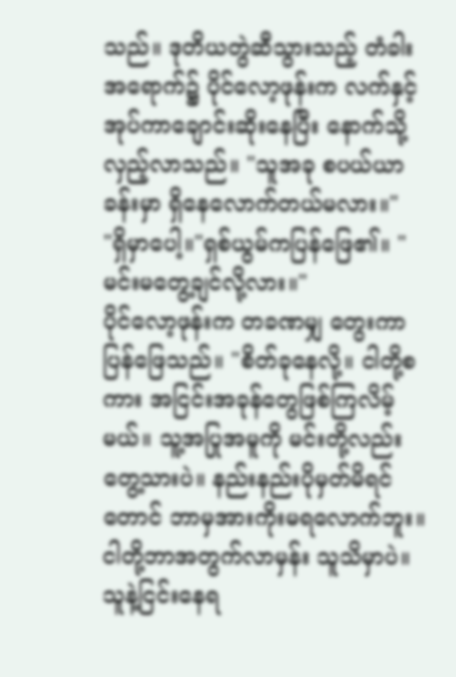သည်။ ဒုတိယတွဲဆီသွားသည့် တံခါးအရောက်၌ ပိုင်လော့ဖုန်းက လက်နှင့်အုပ်ကာချောင်းဆိုးနေပြီး နောက်သို့လှည့်လာသည်။ "သူအခု စပယ်ယာခန်းမှာ ရှိနေလောက်တယ်မလား။"
"ရှိမှာပေါ့။"ရှစ်ယွမ်ကပြန်ဖြေ၏။ "မင်းမတွေ့ချင်လို့လား။"
ပိုင်လော့ဖုန်းက တခဏမျှ တွေးကာပြန်ဖြေသည်။ "စိတ်ခုနေလို့။ ငါတို့စကား အငြင်းအခုန်တွေဖြစ်ကြလိမ့်မယ်။ သူ့အပြုအမူကို မင်းတို့လည်းတွေ့သားပဲ။ နည်းနည်းပိုမှတ်မိရင်တောင် ဘာမှအားကိုးမရလောက်ဘူး။ ငါတို့ဘာအတွက်လာမှန်း သူသိမှာပဲ။ သူနဲ့ငြင်းနေရ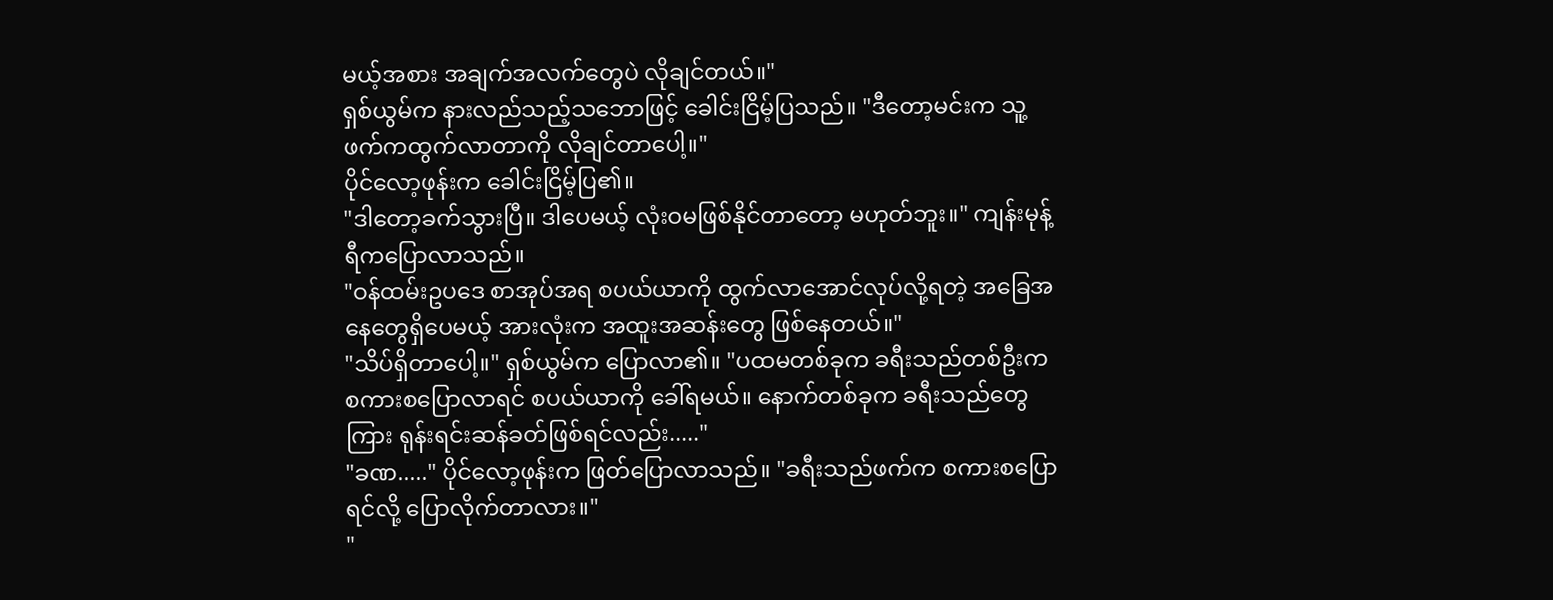မယ့်အစား အချက်အလက်တွေပဲ လိုချင်တယ်။"
ရှစ်ယွမ်က နားလည်သည့်သဘောဖြင့် ခေါင်းငြိမ့်ပြသည်။ "ဒီတော့မင်းက သူ့ဖက်ကထွက်လာတာကို လိုချင်တာပေါ့။"
ပိုင်လော့ဖုန်းက ခေါင်းငြိမ့်ပြ၏။
"ဒါတော့ခက်သွားပြီ။ ဒါပေမယ့် လုံးဝမဖြစ်နိုင်တာတော့ မဟုတ်ဘူး။" ကျန်းမုန့်ရီကပြောလာသည်။
"ဝန်ထမ်းဥပဒေ စာအုပ်အရ စပယ်ယာကို ထွက်လာအောင်လုပ်လို့ရတဲ့ အခြေအနေတွေရှိပေမယ့် အားလုံးက အထူးအဆန်းတွေ ဖြစ်နေတယ်။"
"သိပ်ရှိတာပေါ့။" ရှစ်ယွမ်က ပြောလာ၏။ "ပထမတစ်ခုက ခရီးသည်တစ်ဦးက စကားစပြောလာရင် စပယ်ယာကို ခေါ်ရမယ်။ နောက်တစ်ခုက ခရီးသည်တွေကြား ရုန်းရင်းဆန်ခတ်ဖြစ်ရင်လည်း....."
"ခဏ....." ပိုင်လော့ဖုန်းက ဖြတ်ပြောလာသည်။ "ခရီးသည်ဖက်က စကားစပြောရင်လို့ ပြောလိုက်တာလား။"
"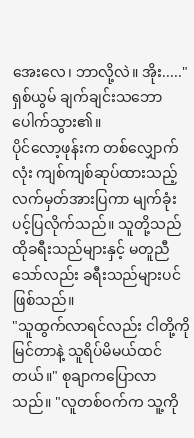အေးလေ၊ ဘာလို့လဲ။ အိုး....." ရှစ်ယွမ် ချက်ချင်းသဘောပေါက်သွား၏။
ပိုင်လော့ဖုန်းက တစ်လျှောက်လုံး ကျစ်ကျစ်ဆုပ်ထားသည့် လက်မှတ်အားပြကာ မျက်ခုံးပင့်ပြလိုက်သည်။ သူတို့သည် ထိုခရီးသည်များနှင့် မတူညီသော်လည်း ခရီးသည်များပင်ဖြစ်သည်။
"သူထွက်လာရင်လည်း ငါတို့ကိုမြင်တာနဲ့ သူရိပ်မိမယ်ထင်တယ်။" စုချာကပြောလာသည်။ "လူတစ်ဝက်က သူ့ကို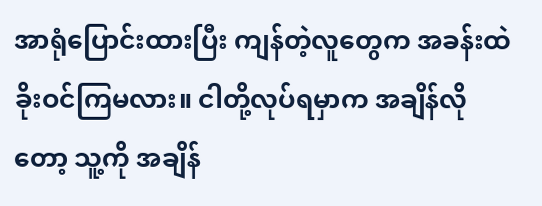အာရုံပြောင်းထားပြီး ကျန်တဲ့လူတွေက အခန်းထဲခိုးဝင်ကြမလား။ ငါတို့လုပ်ရမှာက အချိန်လိုတော့ သူ့ကို အချိန်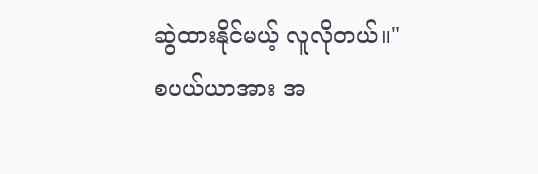ဆွဲထားနိုင်မယ့် လူလိုတယ်။"
စပယ်ယာအား အ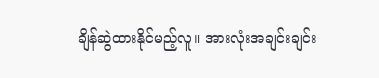ချိန်ဆွဲထားနိုင်မည့်လူ။ အားလုံးအချင်းချင်း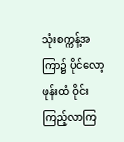သုံးစက္ကန့်အကြာ၌ ပိုင်လော့ဖုန်းထံ ဝိုင်းကြည့်လာကြ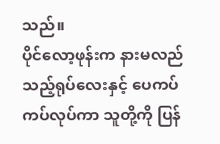သည်။
ပိုင်လော့ဖုန်းက နားမလည်သည့်ရုပ်လေးနှင့် ပေကပ်ကပ်လုပ်ကာ သူတို့ကို ပြန်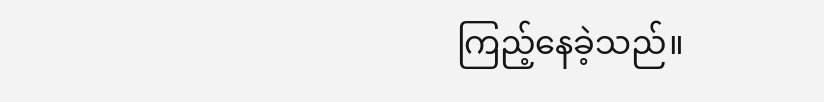ကြည့်နေခဲ့သည်။